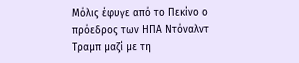Μόλις έφυγε από το Πεκίνο ο πρόεδρος των ΗΠΑ Ντόναλντ Τραμπ μαζί με τη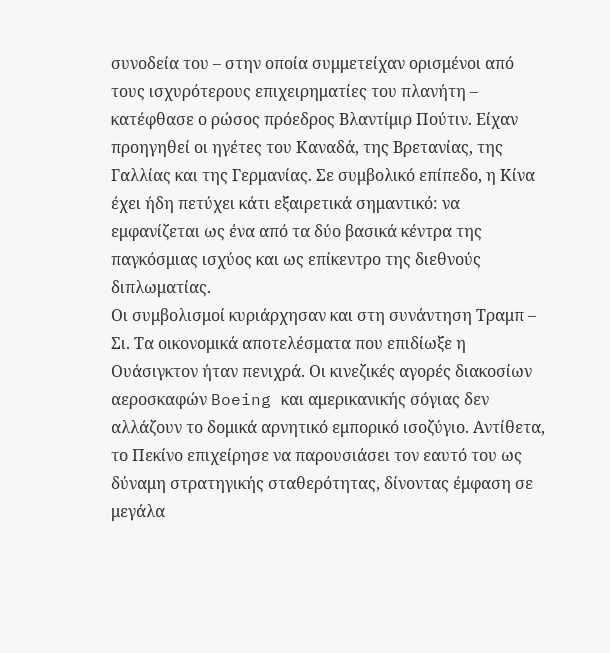συνοδεία του – στην οποία συμμετείχαν ορισμένοι από τους ισχυρότερους επιχειρηματίες του πλανήτη – κατέφθασε ο ρώσος πρόεδρος Βλαντίμιρ Πούτιν. Είχαν προηγηθεί οι ηγέτες του Καναδά, της Βρετανίας, της Γαλλίας και της Γερμανίας. Σε συμβολικό επίπεδο, η Κίνα έχει ήδη πετύχει κάτι εξαιρετικά σημαντικό: να εμφανίζεται ως ένα από τα δύο βασικά κέντρα της παγκόσμιας ισχύος και ως επίκεντρο της διεθνούς διπλωματίας.
Οι συμβολισμοί κυριάρχησαν και στη συνάντηση Τραμπ – Σι. Τα οικονομικά αποτελέσματα που επιδίωξε η Ουάσιγκτον ήταν πενιχρά. Οι κινεζικές αγορές διακοσίων αεροσκαφών Boeing και αμερικανικής σόγιας δεν αλλάζουν το δομικά αρνητικό εμπορικό ισοζύγιο. Αντίθετα, το Πεκίνο επιχείρησε να παρουσιάσει τον εαυτό του ως δύναμη στρατηγικής σταθερότητας, δίνοντας έμφαση σε μεγάλα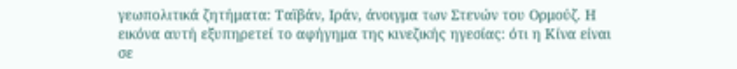γεωπολιτικά ζητήματα: Ταϊβάν, Ιράν, άνοιγμα των Στενών του Ορμούζ. Η εικόνα αυτή εξυπηρετεί το αφήγημα της κινεζικής ηγεσίας: ότι η Κίνα είναι σε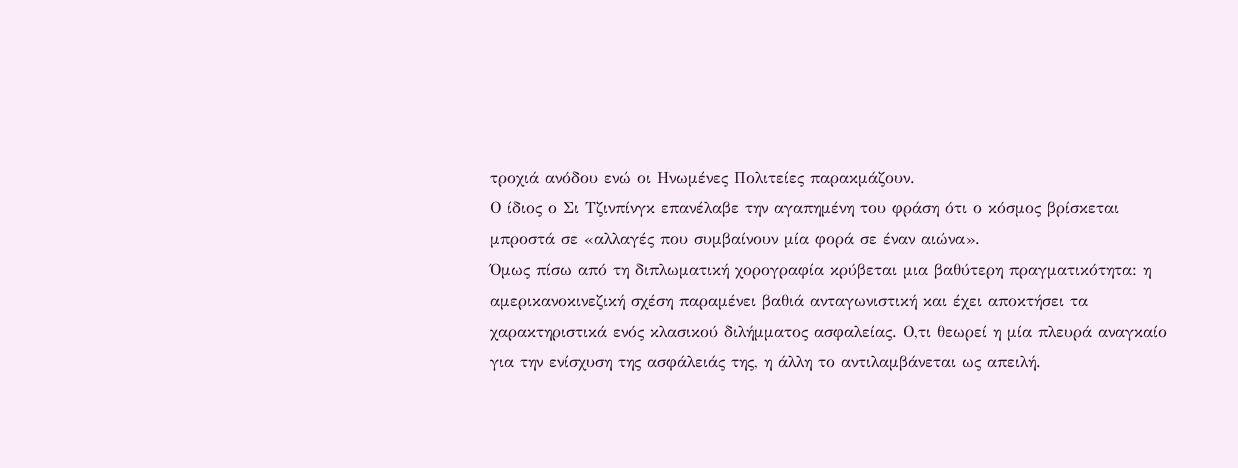τροχιά ανόδου ενώ οι Ηνωμένες Πολιτείες παρακμάζουν.
Ο ίδιος ο Σι Τζινπίνγκ επανέλαβε την αγαπημένη του φράση ότι ο κόσμος βρίσκεται μπροστά σε «αλλαγές που συμβαίνουν μία φορά σε έναν αιώνα».
Όμως πίσω από τη διπλωματική χορογραφία κρύβεται μια βαθύτερη πραγματικότητα: η αμερικανοκινεζική σχέση παραμένει βαθιά ανταγωνιστική και έχει αποκτήσει τα χαρακτηριστικά ενός κλασικού διλήμματος ασφαλείας. Ο,τι θεωρεί η μία πλευρά αναγκαίο για την ενίσχυση της ασφάλειάς της, η άλλη το αντιλαμβάνεται ως απειλή.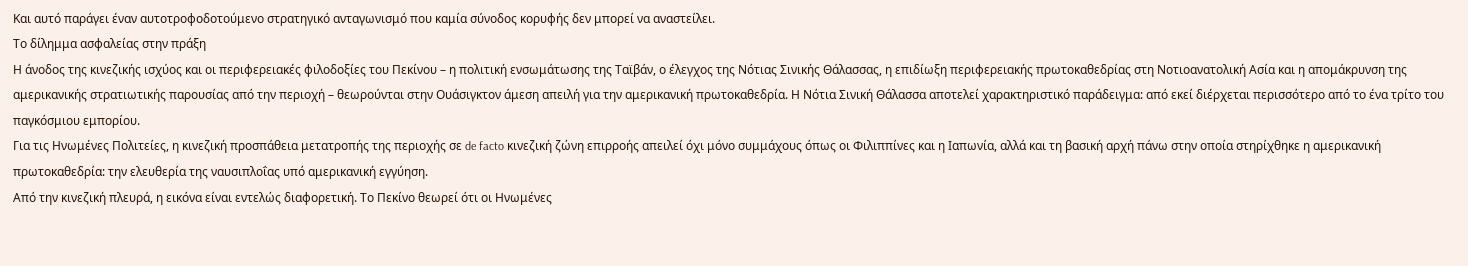Και αυτό παράγει έναν αυτοτροφοδοτούμενο στρατηγικό ανταγωνισμό που καμία σύνοδος κορυφής δεν μπορεί να αναστείλει.
Το δίλημμα ασφαλείας στην πράξη
Η άνοδος της κινεζικής ισχύος και οι περιφερειακές φιλοδοξίες του Πεκίνου – η πολιτική ενσωμάτωσης της Ταϊβάν, ο έλεγχος της Νότιας Σινικής Θάλασσας, η επιδίωξη περιφερειακής πρωτοκαθεδρίας στη Νοτιοανατολική Ασία και η απομάκρυνση της αμερικανικής στρατιωτικής παρουσίας από την περιοχή – θεωρούνται στην Ουάσιγκτον άμεση απειλή για την αμερικανική πρωτοκαθεδρία. Η Νότια Σινική Θάλασσα αποτελεί χαρακτηριστικό παράδειγμα: από εκεί διέρχεται περισσότερο από το ένα τρίτο του παγκόσμιου εμπορίου.
Για τις Ηνωμένες Πολιτείες, η κινεζική προσπάθεια μετατροπής της περιοχής σε de facto κινεζική ζώνη επιρροής απειλεί όχι μόνο συμμάχους όπως οι Φιλιππίνες και η Ιαπωνία, αλλά και τη βασική αρχή πάνω στην οποία στηρίχθηκε η αμερικανική πρωτοκαθεδρία: την ελευθερία της ναυσιπλοΐας υπό αμερικανική εγγύηση.
Από την κινεζική πλευρά, η εικόνα είναι εντελώς διαφορετική. Το Πεκίνο θεωρεί ότι οι Ηνωμένες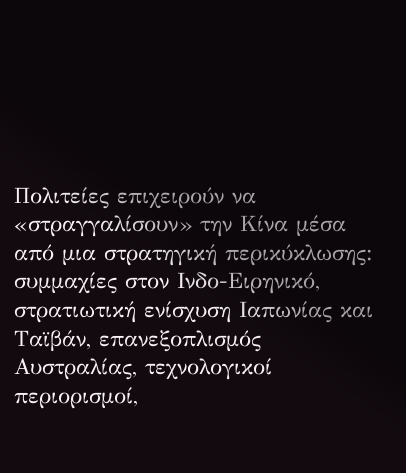Πολιτείες επιχειρούν να «στραγγαλίσουν» την Κίνα μέσα από μια στρατηγική περικύκλωσης: συμμαχίες στον Ινδο-Ειρηνικό, στρατιωτική ενίσχυση Ιαπωνίας και Ταϊβάν, επανεξοπλισμός Αυστραλίας, τεχνολογικοί περιορισμοί,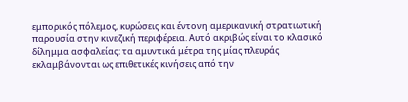εμπορικός πόλεμος, κυρώσεις και έντονη αμερικανική στρατιωτική παρουσία στην κινεζική περιφέρεια. Αυτό ακριβώς είναι το κλασικό δίλημμα ασφαλείας: τα αμυντικά μέτρα της μίας πλευράς εκλαμβάνονται ως επιθετικές κινήσεις από την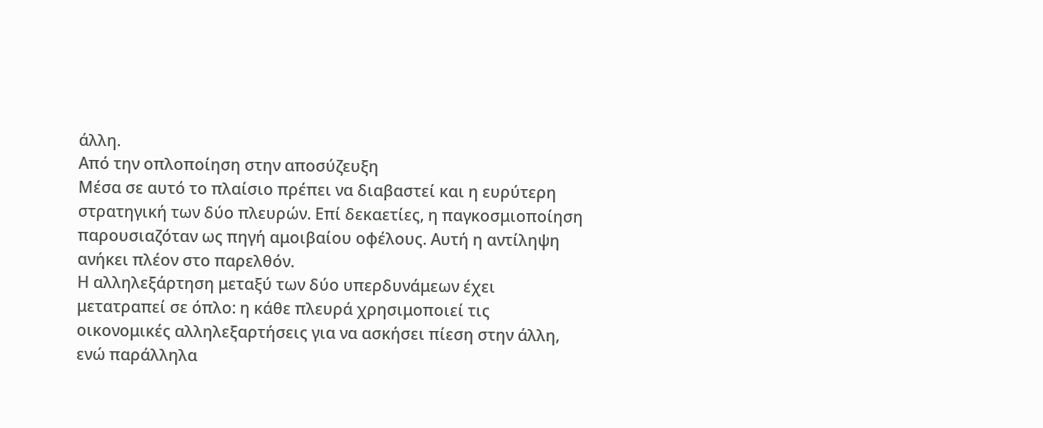άλλη.
Από την οπλοποίηση στην αποσύζευξη
Μέσα σε αυτό το πλαίσιο πρέπει να διαβαστεί και η ευρύτερη στρατηγική των δύο πλευρών. Επί δεκαετίες, η παγκοσμιοποίηση παρουσιαζόταν ως πηγή αμοιβαίου οφέλους. Αυτή η αντίληψη ανήκει πλέον στο παρελθόν.
Η αλληλεξάρτηση μεταξύ των δύο υπερδυνάμεων έχει μετατραπεί σε όπλο: η κάθε πλευρά χρησιμοποιεί τις οικονομικές αλληλεξαρτήσεις για να ασκήσει πίεση στην άλλη, ενώ παράλληλα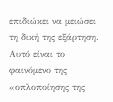επιδιώκει να μειώσει τη δική της εξάρτηση. Αυτό είναι το φαινόμενο της «οπλοποίησης της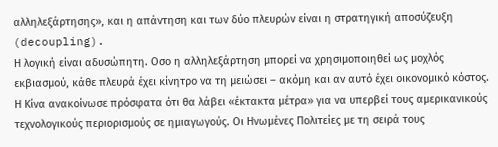αλληλεξάρτησης», και η απάντηση και των δύο πλευρών είναι η στρατηγική αποσύζευξη (decoupling).
Η λογική είναι αδυσώπητη. Οσο η αλληλεξάρτηση μπορεί να χρησιμοποιηθεί ως μοχλός εκβιασμού, κάθε πλευρά έχει κίνητρο να τη μειώσει – ακόμη και αν αυτό έχει οικονομικό κόστος. Η Κίνα ανακοίνωσε πρόσφατα ότι θα λάβει «έκτακτα μέτρα» για να υπερβεί τους αμερικανικούς τεχνολογικούς περιορισμούς σε ημιαγωγούς. Οι Ηνωμένες Πολιτείες με τη σειρά τους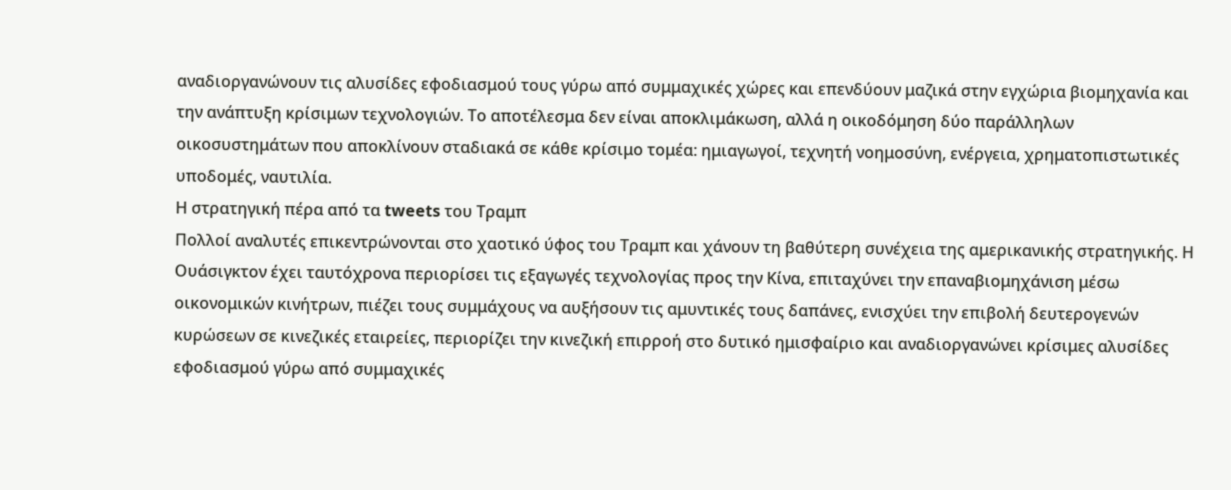αναδιοργανώνουν τις αλυσίδες εφοδιασμού τους γύρω από συμμαχικές χώρες και επενδύουν μαζικά στην εγχώρια βιομηχανία και την ανάπτυξη κρίσιμων τεχνολογιών. Το αποτέλεσμα δεν είναι αποκλιμάκωση, αλλά η οικοδόμηση δύο παράλληλων οικοσυστημάτων που αποκλίνουν σταδιακά σε κάθε κρίσιμο τομέα: ημιαγωγοί, τεχνητή νοημοσύνη, ενέργεια, χρηματοπιστωτικές υποδομές, ναυτιλία.
Η στρατηγική πέρα από τα tweets του Τραμπ
Πολλοί αναλυτές επικεντρώνονται στο χαοτικό ύφος του Τραμπ και χάνουν τη βαθύτερη συνέχεια της αμερικανικής στρατηγικής. Η Ουάσιγκτον έχει ταυτόχρονα περιορίσει τις εξαγωγές τεχνολογίας προς την Κίνα, επιταχύνει την επαναβιομηχάνιση μέσω οικονομικών κινήτρων, πιέζει τους συμμάχους να αυξήσουν τις αμυντικές τους δαπάνες, ενισχύει την επιβολή δευτερογενών κυρώσεων σε κινεζικές εταιρείες, περιορίζει την κινεζική επιρροή στο δυτικό ημισφαίριο και αναδιοργανώνει κρίσιμες αλυσίδες εφοδιασμού γύρω από συμμαχικές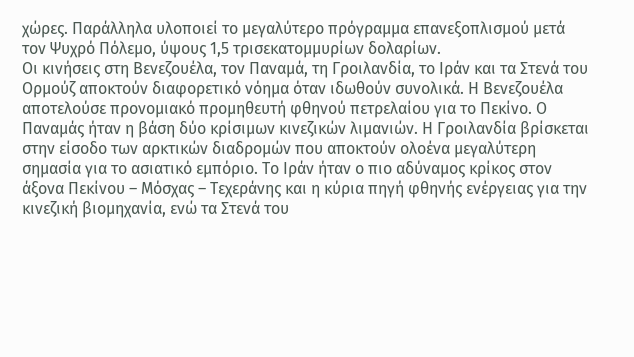χώρες. Παράλληλα υλοποιεί το μεγαλύτερο πρόγραμμα επανεξοπλισμού μετά τον Ψυχρό Πόλεμο, ύψους 1,5 τρισεκατομμυρίων δολαρίων.
Οι κινήσεις στη Βενεζουέλα, τον Παναμά, τη Γροιλανδία, το Ιράν και τα Στενά του Ορμούζ αποκτούν διαφορετικό νόημα όταν ιδωθούν συνολικά. Η Βενεζουέλα αποτελούσε προνομιακό προμηθευτή φθηνού πετρελαίου για το Πεκίνο. Ο Παναμάς ήταν η βάση δύο κρίσιμων κινεζικών λιμανιών. Η Γροιλανδία βρίσκεται στην είσοδο των αρκτικών διαδρομών που αποκτούν ολοένα μεγαλύτερη σημασία για το ασιατικό εμπόριο. Το Ιράν ήταν ο πιο αδύναμος κρίκος στον άξονα Πεκίνου – Μόσχας – Τεχεράνης και η κύρια πηγή φθηνής ενέργειας για την κινεζική βιομηχανία, ενώ τα Στενά του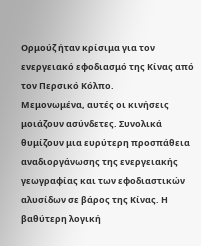Ορμούζ ήταν κρίσιμα για τον ενεργειακό εφοδιασμό της Κίνας από τον Περσικό Κόλπο.
Μεμονωμένα, αυτές οι κινήσεις μοιάζουν ασύνδετες. Συνολικά θυμίζουν μια ευρύτερη προσπάθεια αναδιοργάνωσης της ενεργειακής γεωγραφίας και των εφοδιαστικών αλυσίδων σε βάρος της Κίνας. Η βαθύτερη λογική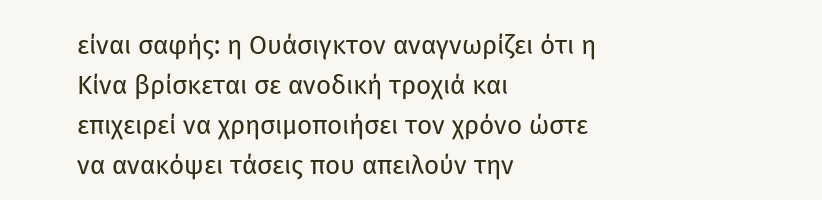είναι σαφής: η Ουάσιγκτον αναγνωρίζει ότι η Κίνα βρίσκεται σε ανοδική τροχιά και επιχειρεί να χρησιμοποιήσει τον χρόνο ώστε να ανακόψει τάσεις που απειλούν την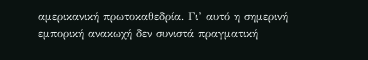αμερικανική πρωτοκαθεδρία. Γι’ αυτό η σημερινή εμπορική ανακωχή δεν συνιστά πραγματική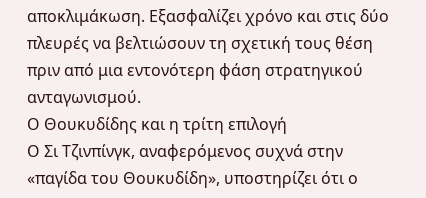αποκλιμάκωση. Εξασφαλίζει χρόνο και στις δύο πλευρές να βελτιώσουν τη σχετική τους θέση πριν από μια εντονότερη φάση στρατηγικού ανταγωνισμού.
Ο Θουκυδίδης και η τρίτη επιλογή
Ο Σι Τζινπίνγκ, αναφερόμενος συχνά στην «παγίδα του Θουκυδίδη», υποστηρίζει ότι ο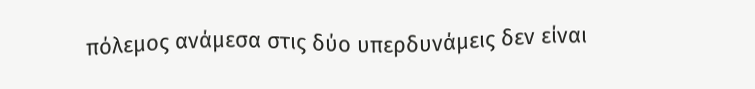πόλεμος ανάμεσα στις δύο υπερδυνάμεις δεν είναι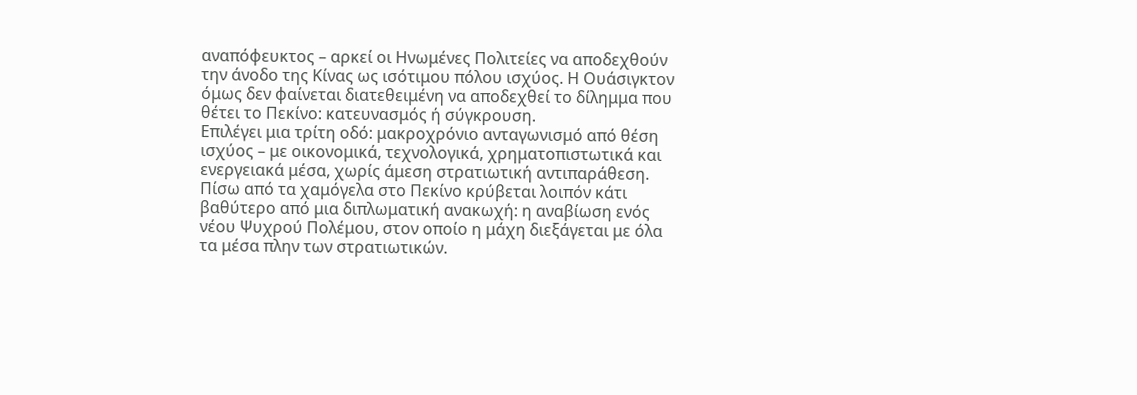αναπόφευκτος – αρκεί οι Ηνωμένες Πολιτείες να αποδεχθούν την άνοδο της Κίνας ως ισότιμου πόλου ισχύος. Η Ουάσιγκτον όμως δεν φαίνεται διατεθειμένη να αποδεχθεί το δίλημμα που θέτει το Πεκίνο: κατευνασμός ή σύγκρουση.
Επιλέγει μια τρίτη οδό: μακροχρόνιο ανταγωνισμό από θέση ισχύος – με οικονομικά, τεχνολογικά, χρηματοπιστωτικά και ενεργειακά μέσα, χωρίς άμεση στρατιωτική αντιπαράθεση.
Πίσω από τα χαμόγελα στο Πεκίνο κρύβεται λοιπόν κάτι βαθύτερο από μια διπλωματική ανακωχή: η αναβίωση ενός νέου Ψυχρού Πολέμου, στον οποίο η μάχη διεξάγεται με όλα τα μέσα πλην των στρατιωτικών.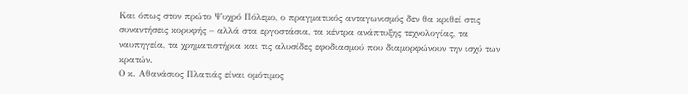Και όπως στον πρώτο Ψυχρό Πόλεμο, ο πραγματικός ανταγωνισμός δεν θα κριθεί στις συναντήσεις κορυφής – αλλά στα εργοστάσια, τα κέντρα ανάπτυξης τεχνολογίας, τα ναυπηγεία, τα χρηματιστήρια και τις αλυσίδες εφοδιασμού που διαμορφώνουν την ισχύ των κρατών.
Ο κ. Αθανάσιος Πλατιάς είναι ομότιμος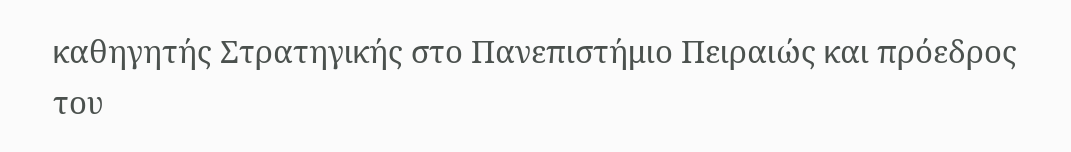καθηγητής Στρατηγικής στο Πανεπιστήμιο Πειραιώς και πρόεδρος του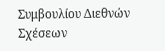Συμβουλίου Διεθνών Σχέσεων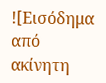![Εισόδημα από ακίνητη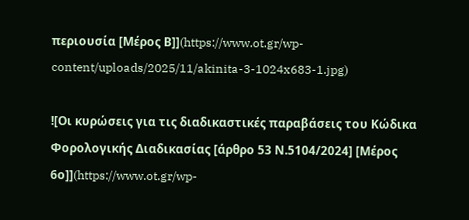περιουσία [Μέρος Β]](https://www.ot.gr/wp-content/uploads/2025/11/akinita-3-1024x683-1.jpg)

![Οι κυρώσεις για τις διαδικαστικές παραβάσεις του Κώδικα Φορολογικής Διαδικασίας [άρθρο 53 Ν.5104/2024] [Μέρος 6ο]](https://www.ot.gr/wp-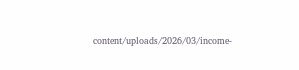content/uploads/2026/03/income-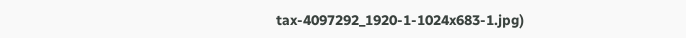tax-4097292_1920-1-1024x683-1.jpg)